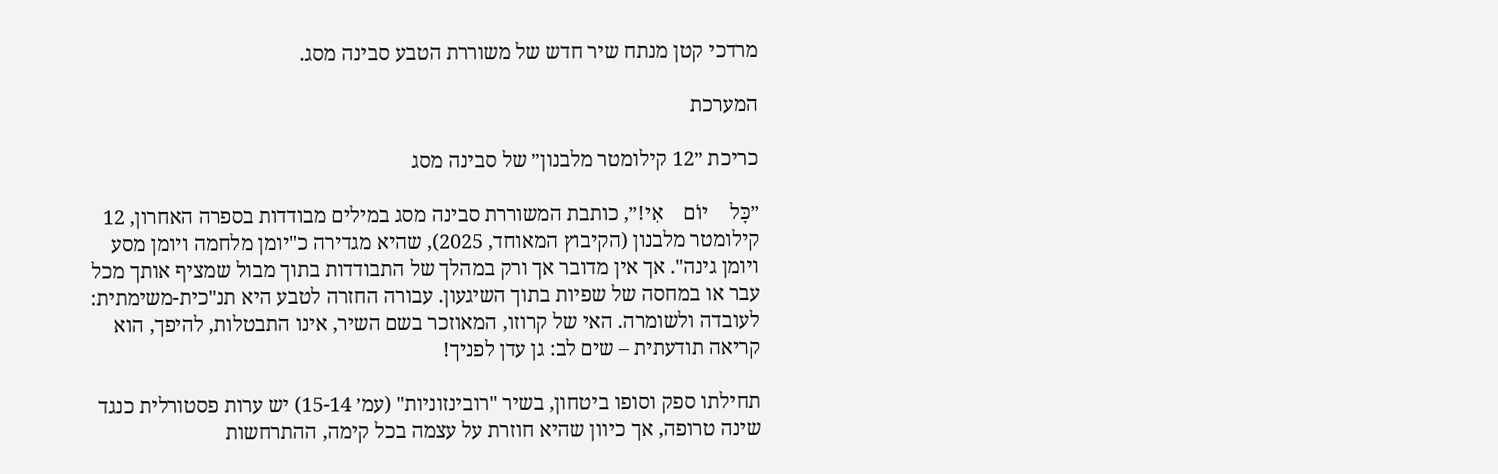מרדכי קטן מנתח שיר חדש של משוררת הטבע סבינה מסג.

המערכת

כריכת ״12 קילומטר מלבנון״ של סבינה מסג

״כָּל    יוֹם    אִי!״, כותבת המשוררת סבינה מסג במילים מבודדות בספרה האחרון, 12 קילומטר מלבנון (הקיבוץ המאוחד, 2025), שהיא מגדירה כ"יומן מלחמה ויומן מסע ויומן גינה". אך אין מדובר אך ורק במהלך של התבודדות בתוך מבול שמציף אותך מכל עבר או במחסה של שפיות בתוך השיגעון. עבורה החזרה לטבע היא תנ"כית-משימתית: לעובדה ולשומרה. האי של קרוזו, המאוזכר בשם השיר, אינו התבטלות, להיפך, הוא קריאה תודעתית – שים לב: גן עדן לפניך!

תחילתו ספק וסופו ביטחון, בשיר "רובינזוניות" (עמ׳ 15-14) יש ערות פסטורלית כנגד שינה טרופה, אך כיוון שהיא חוזרת על עצמה בכל קימה, ההתרחשות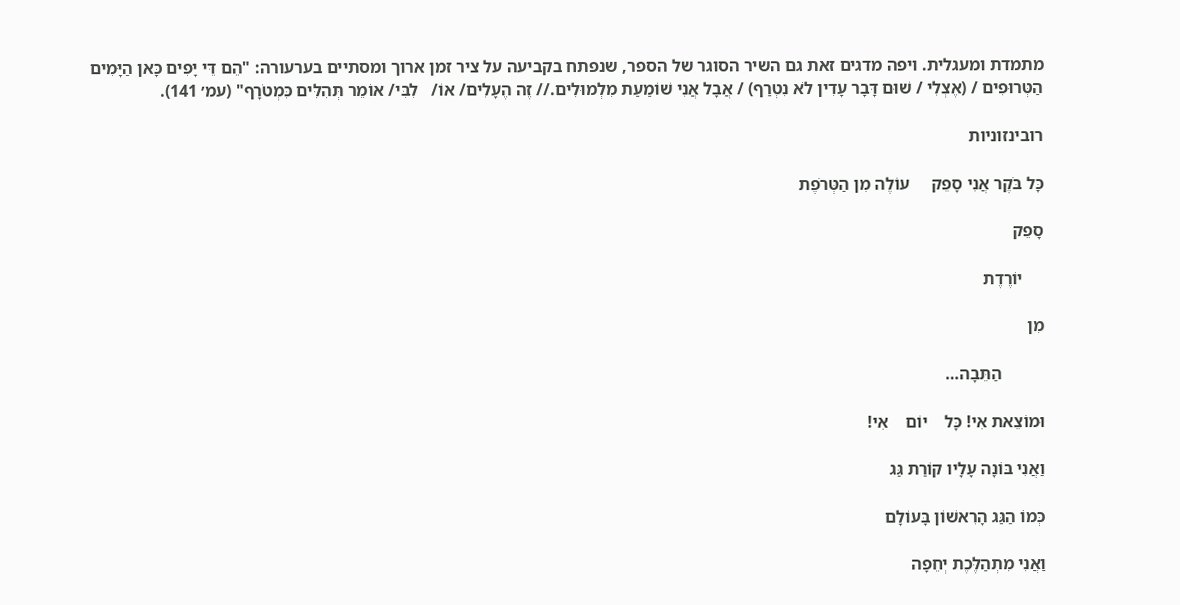מתמדת ומעגלית. ויפה מדגים זאת גם השיר הסוגר של הספר, שנפתח בקביעה על ציר זמן ארוך ומסתיים בערעורה: "הֵם דֵּי יָפִים כָּאן הַיָּמִים הַטְּרוּפִים / (אֶצְלִי / שׁוּם דָּבָר עָדִין לֹא נִטְרַף) / אֲבָל אֲנִי שׁוֹמַעַת מִלְמוּלִים.// זֶה הֶעָלִים/ אוֹ/   לִבִּי/ אוֹמֵר תְּהִלִּים כִּמְטֹרָף" (עמ׳ 141).

רובינזוניות

כָּל בֹּקֶר אֲנִי סָפֵק     עוֹלֶה מִן הַטְּרֹפֶת

סָפֵק

     יוֹרֶדֶת

מִן

          הַתֵּבָה…

וּמוֹצֵאת אִי! כָּל    יוֹם    אִי!

וַאֲנִי בּוֹנָה עָלָיו קוֹרַת גַּג

כְּמוֹ הַגַּג הָרִאשׁוֹן בָּעוֹלָם

וַאֲנִי מִתְהַלֶּכֶת יְחֵפָה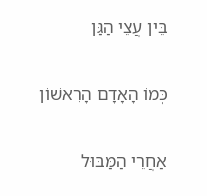בֵּין עֲצֵי הַגַּן

כְּמוֹ הָאָדָם הָרִאשׁוֹן

אַחֲרֵי הַמַּבּוּל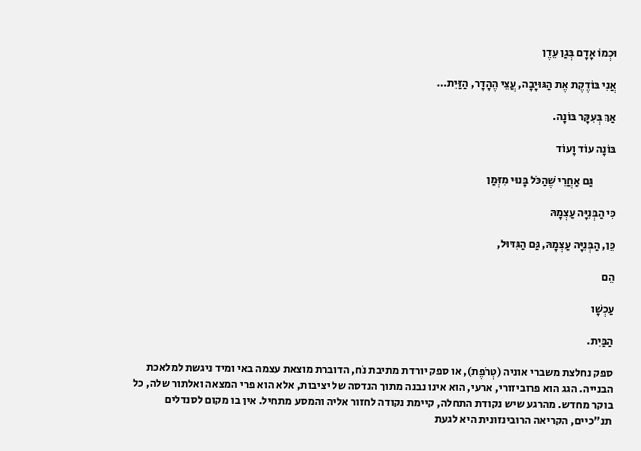וּכְמוֹ אָדָם בְּגַן עֵדֶן

אֲנִי בּוֹדֶקֶת אֶת הַגּוּיָבָה, עֲצֵי הֶהָדָר, הַזַּיִת…

אַךְ בְּעִקָּר בּוֹנָה.

בּוֹנָה עוֹד וָעוֹד

          גַּם אַחֲרֵי שֶׁהַכֹּל בָּנוּי מִזְּמַן

כִּי הַבְּנִיָּה עַצְמָהּ

כֵּן, הַבְּנִיָּה עַצְמָהּ, גַּם הַגִּדּוּל,

הֵם

עַכְשָׁו

הַבַּיִת.

ספק נחלצת משברי אוניה (טְרֹפֶת), או ספק יורדת מתיבת נֹח, הדוברת מוצאת עצמה באי ומיד ניגשת למלאכת הבנייה. הגג הוא פרוביזורי, ארעי, הוא אינו נבנה מתוך הנדסה של יציבות, אלא הוא פרי המצאה ואלתור שלה, כל בוקר מחדש. מהרגע שיש נקודת התחלה, קיימת נקודה לחזור אליה והמסע מתחיל. אין בו מקום לסנדלים תנ"כיים, הקריאה הרובינזונית היא לגעת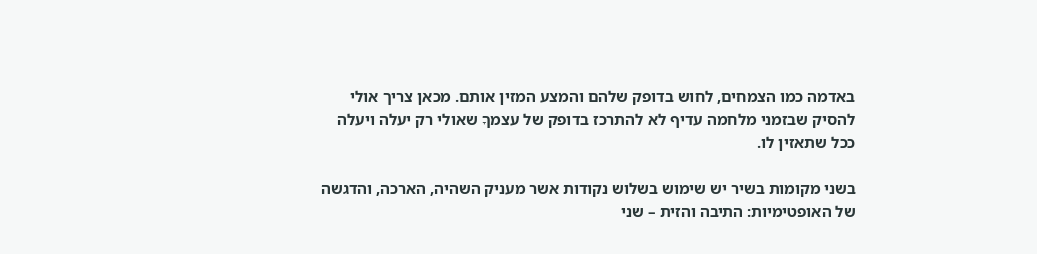באדמה כמו הצמחים, לחוש בדופק שלהם והמצע המזין אותם. מכאן צריך אולי להסיק שבזמני מלחמה עדיף לא להתרכז בדופק של עצמךָ שאולי רק יעלה ויעלה ככל שתאזין לו.

בשני מקומות בשיר יש שימוש בשלוש נקודות אשר מעניק השהיה, הארכה, והדגשה של האופטימיות: התיבה והזית – שני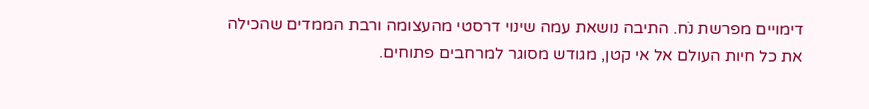דימויים מפרשת נֹח. התיבה נושאת עמה שינוי דרסטי מהעצומה ורבת הממדים שהכילה את כל חיות העולם אל אי קטן, מגודש מסוגר למרחבים פתוחים.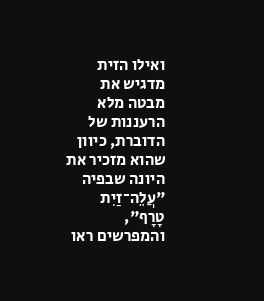ואילו הזית מדגיש את מבטה מלא הרעננות של הדוברת, כיוון שהוא מזכיר את היונה שבפיה "עֲלֵה־זַיִת טָרָף", והמפרשים ראו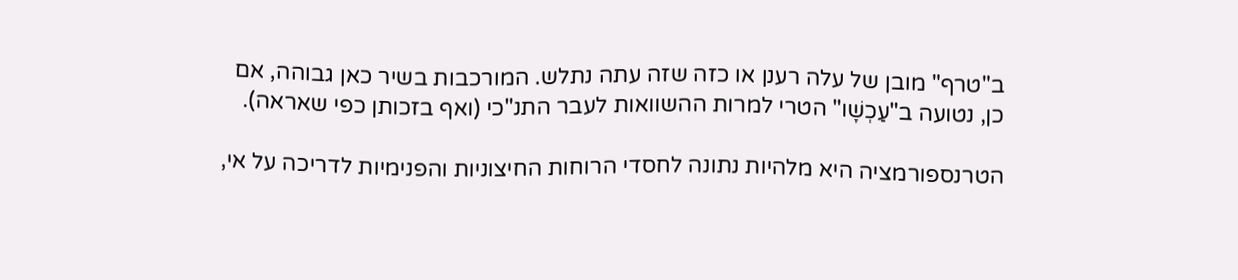ב"טרף" מובן של עלה רענן או כזה שזה עתה נתלש. המורכבות בשיר כאן גבוהה, אם כן, נטועה ב"עַכְשָׁו" הטרי למרות ההשוואות לעבר התנ"כי (ואף בזכותן כפי שאראה).

הטרנספורמציה היא מלהיות נתונה לחסדי הרוחות החיצוניות והפנימיות לדריכה על אי,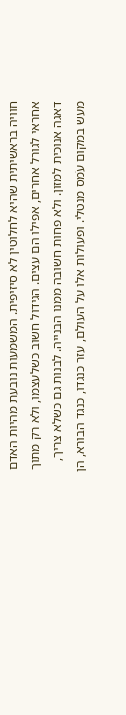חוויה בראשיתית שהיא לחלוטין לא סיזיפית. המשמעות נובעת מהיות האדם אחראי לגורל אחרים, אפילו הם עצים. הגידול חשוב כשלעצמו, ולא רק מתוך דאגה אנוכית למזון. ולא פחות חשובה ממנו הבנייה. לבנות גם כשלא צריך, מעש במקום עֹמס מנטלי. ופעולות אלו על העולם, עזר כנגדו, כנגד הבורא, הן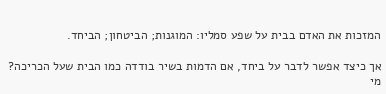המזכות את האדם בבית על שפע סמליו: המוגנות; הביטחון; הביחד.

אך כיצד אפשר לדבר על ביחד, אם הדמות בשיר בודדה כמו הבית שעל הכריכה? מי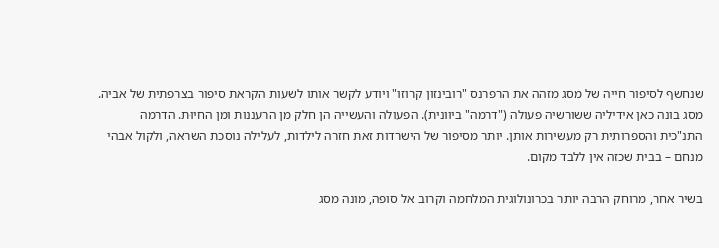שנחשף לסיפור חייה של מסג מזהה את הרפרנס "רובינזון קרוזו" ויודע לקשר אותו לשעות הקראת סיפור בצרפתית של אביה. מסג בונה כאן אידיליה ששורשיה פעולה ("דרמה" ביוונית). הפעולה והעשייה הן חלק מן הרעננות ומן החיוּת. הדרמה התנ"כית והספרותית רק מעשירות אותן. יותר מסיפור של הישרדות זאת חזרה לילדות, לעלילה נוסכת השראה, ולקול אבהי מנחם – בבית שכזה אין ללבד מקום.

בשיר אחר, מרוחק הרבה יותר בכרונולוגית המלחמה וקרוב אל סופה, מונה מסג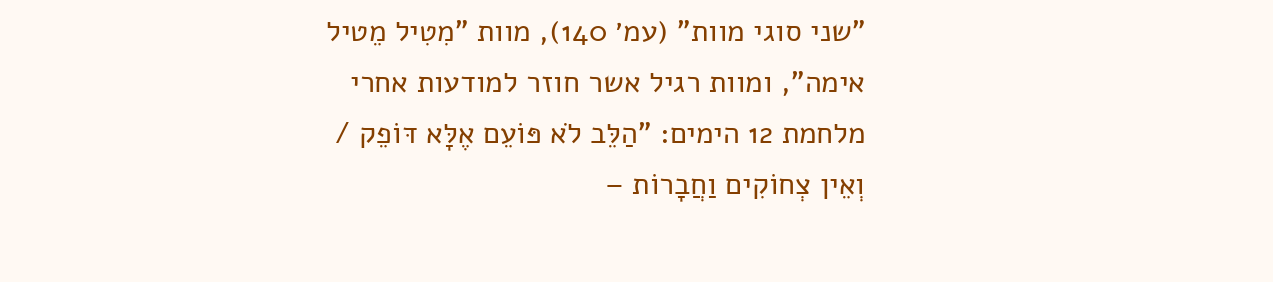"שני סוגי מוות" (עמ׳ 140), מוות "מִטִיל מֵטיל אימה", ומוות רגיל אשר חוזר למודעות אחרי מלחמת 12 הימים: "הַלֵּב לֹא פּוֹעֵם אֶלָּא דּוֹפֵק / וְאֵין צְחוֹקִים וַחֲבָרוֹת –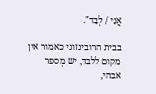אֲנִי / לְבַד".

בבית הרובינזוני כאמור אין מקום ללבד, יש מְספר אבהי,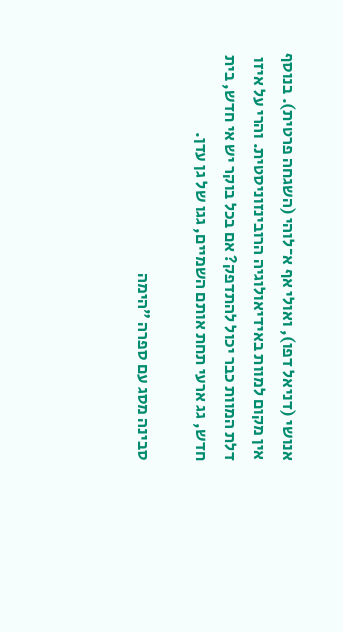אנושי (דניאל דפו), ואולי אף א־לוהי (השגחה פרטית). בנוסף אין מקום למוות באידיאולוגיה הרובינזוניסטית. והרי על איזו דלת המוות כבר יכול להתדפק? אם בכל בוקר יש אי חדש, בית חדש, גג ארעי תחת אותם השמיים, גגו של גן עדן.

סבינה מסג עם ספרה ״הימה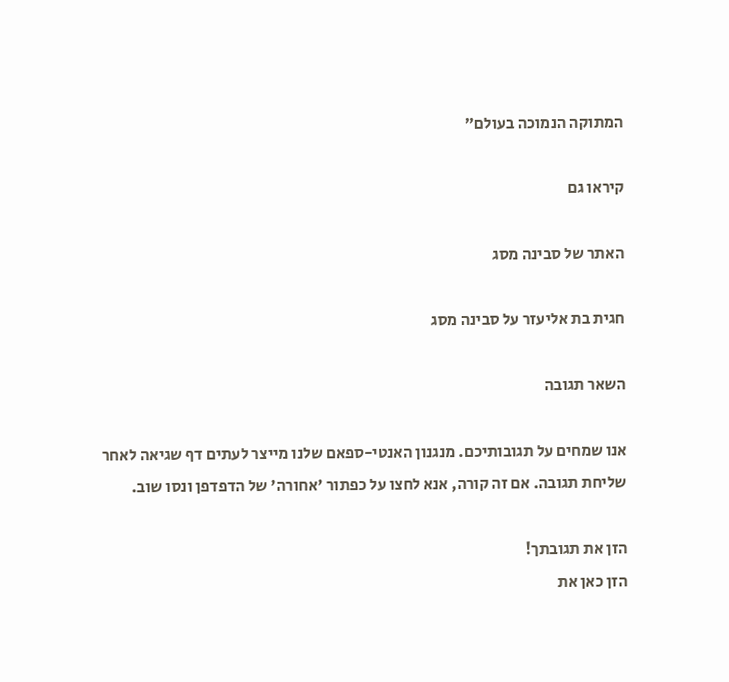המתוקה הנמוכה בעולם״

קיראו גם

האתר של סבינה מסג

חגית בת אליעזר על סבינה מסג

השאר תגובה

אנו שמחים על תגובותיכם. מנגנון האנטי-ספאם שלנו מייצר לעתים דף שגיאה לאחר שליחת תגובה. אם זה קורה, אנא לחצו על כפתור 'אחורה' של הדפדפן ונסו שוב.

הזן את תגובתך!
הזן כאן את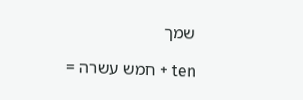שמך

ten + חמש עשרה =